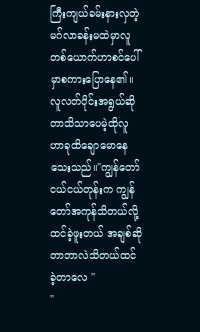ကြီးကျယ်ခမ်းနားလှတဲ့မဂ်လာခန်းမထဲမှာလူတစ်ယောက်ဟာစင်ပေါ်မှာစကားပြောနေ၏။လူလတ်ပိုင်းအရွယ်ဆိုတာသိသာပေမဲ့ထိုလူဟာခုထိချောမောနေသေးသည်။''ကျွန်တော်ငယ်ငယ်တုန်းက ကျွန်တော်အကုန်သိတယ်လို့ထင်ခဲ့ဖူးတယ် အချစ်ဆိုတာဘာလဲသိတယ်ထင်ခဲ့တာလေ ''
''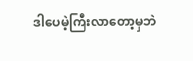ဒါပေမဲ့ကြီးလာတော့မှဘဲ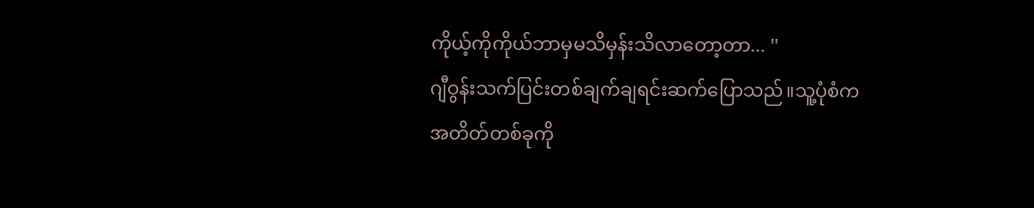ကိုယ့်ကိုကိုယ်ဘာမှမသိမှန်းသိလာတော့တာ... ''
ဂျီဝွန်းသက်ပြင်းတစ်ချက်ချရင်းဆက်ပြောသည်။သူ့ပုံစံကအတိတ်တစ်ခုကို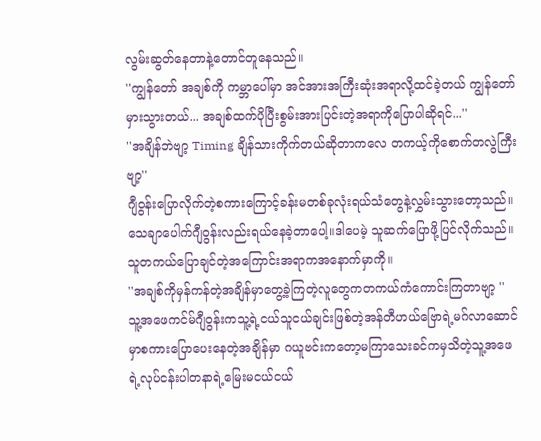လွမ်းဆွတ်နေတာနဲ့တောင်တူနေသည်။
''ကျွန်တော် အချစ်ကို ကမ္ဘာပေါ်မှာ အင်အားအကြီးဆုံးအရာလို့ထင်ခဲ့တယ် ကျွန်တော်မှားသွားတယ်... အချစ်ထက်ပိုပြီးစွမ်းအားပြင်းတဲ့အရာကိုပြောပါဆိုရင်...''
''အချိန်ဘဲဗျာ့ Timing ချိန်သားကိုက်တယ်ဆိုတာကလေ တကယ့်ကိုစောက်တလွဲကြီးဗျာ့''
ဂျီဝွန်းပြောလိုက်တဲ့စကားကြောင့်ခန်းမတစ်ခုလုံးရယ်သံတွေနဲ့လွှမ်းသွားတော့သည်။သေချာပေါက်ဂျီဝွန်းလည်းရယ်နေခဲ့တာပေါ့။ဒါပေမဲ့ သူဆက်ပြောဖို့ပြင်လိုက်သည်။သူတကယ်ပြောချင်တဲ့အကြောင်းအရာကအနောက်မှာကို။
''အချစ်ကိုမှန်ကန်တဲ့အချိန်မှာတွေ့ခဲ့ကြတဲ့လူတွေကတကယ်ကံကောင်းကြတာဗျာ့ ''
သူ့အဖေကင်မ်ဂျီဝွန်းကသူ့ရဲ့ငယ်သူငယ်ချင်းဖြစ်တဲ့အန်တီဟယ်ဗြောရဲ့မဂ်လာဆောင်မှာစကားပြောပေးနေတဲ့အချိန်မှာ ဂယူဗင်းကတော့မကြာသေးခင်ကမှသိတဲ့သူ့အဖေရဲ့လုပ်ငန်းပါတနာရဲ့မြေးမငယ်ငယ်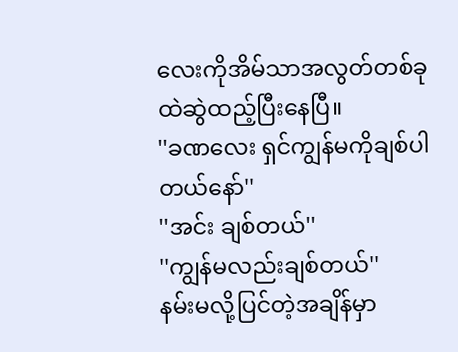လေးကိုအိမ်သာအလွတ်တစ်ခုထဲဆွဲထည့်ပြီးနေပြီ။
''ခဏလေး ရှင်ကျွန်မကိုချစ်ပါတယ်နော်''
''အင်း ချစ်တယ်''
''ကျွန်မလည်းချစ်တယ်''
နမ်းမလို့ပြင်တဲ့အချိန်မှာ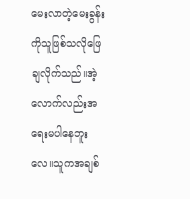မေးလာတဲ့မေးခွန်းကိုသူဖြစ်သလိုဖြေချလိုက်သည်။အဲ့လောက်လည်းအရေးမပါနေဘူးလေ။သူကအချစ်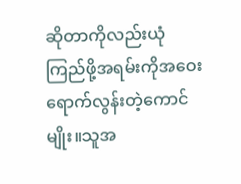ဆိုတာကိုလည်းယုံကြည်ဖို့အရမ်းကိုအဝေးရောက်လွန်းတဲ့ကောင်မျိုး။သူအ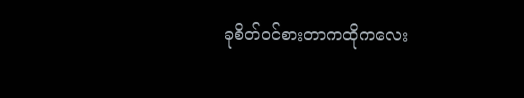ခုစိတ်ဝင်စားတာကထိုကလေး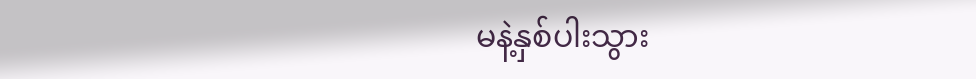မနဲ့နှစ်ပါးသွား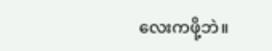လေးကဖို့ဘဲ။